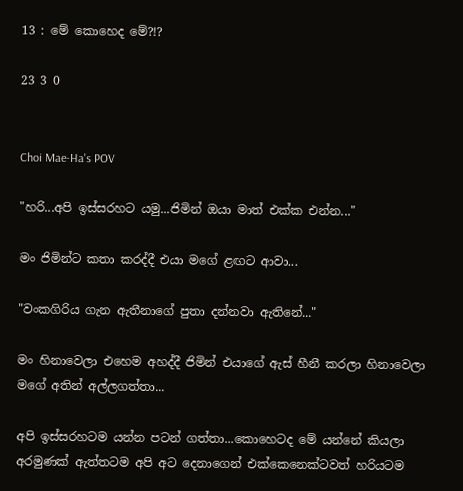13 : මේ කොහෙද මේ?!?

23 3 0


Choi Mae-Ha's POV

"හරි...අපි ඉස්සරහට යමු...ජිමින් ඔයා මාත් එක්ක එන්න..."

මං ජිමින්ට කතා කරද්දී එයා මගේ ළඟට ආවා...

"වංකගිරිය ගැන ඇතීනාගේ පුතා දන්නවා ඇතිනේ..."

මං හිනාවෙලා එහෙම අහද්දී ජිමින් එයාගේ ඇස් හීනී කරලා හිනාවෙලා මගේ අතින් අල්ලගත්තා...

අපි ඉස්සරහටම යන්න පටන් ගත්තා...කොහෙටද මේ යන්නේ කියලා අරමුණක් ඇත්තටම අපි අට දෙනාගෙන් එක්කෙනෙක්ටවත් හරියටම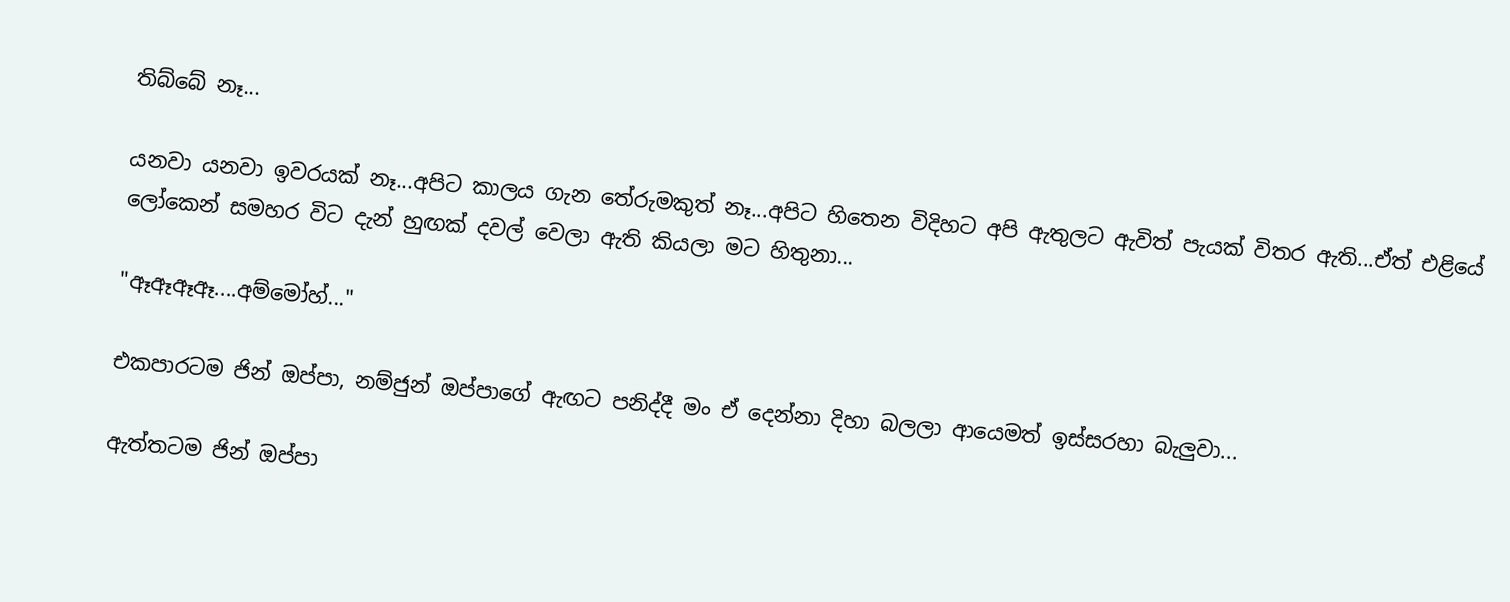තිබ්බේ නෑ...

යනවා යනවා ඉවරයක් නෑ...අපිට කාලය ගැන තේරුමකුත් නෑ...අපිට හිතෙන විදිහට අපි ඇතුලට ඇවිත් පැයක් විතර ඇති...ඒත් එළියේ ලෝකෙන් සමහර විට දැන් හුඟක් දවල් වෙලා ඇති කියලා මට හිතුනා...

"ඈඈඈඈ....අම්මෝහ්..."

එකපාරටම ජින් ඔප්පා, නම්ජුන් ඔප්පාගේ ඇඟට පනිද්දී මං ඒ දෙන්නා දිහා බලලා ආයෙමත් ඉස්සරහා බැලුවා...

ඇත්තටම ජින් ඔප්පා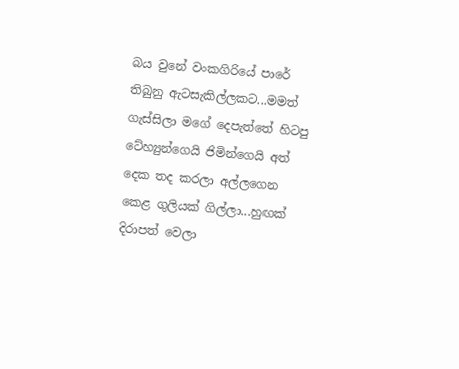බය වුනේ වංකගිරියේ පාරේ තිබුනු ඇටසැකිල්ලකට...මමත් ගැස්සිලා මගේ දෙපැත්තේ හිටපු ටේහ්‍යුන්ගෙයි ජිමින්ගෙයි අත් දෙක තද කරලා අල්ලගෙන කෙළ ගුලියක් ගිල්ලා...හුඟක් දිරාපත් වෙලා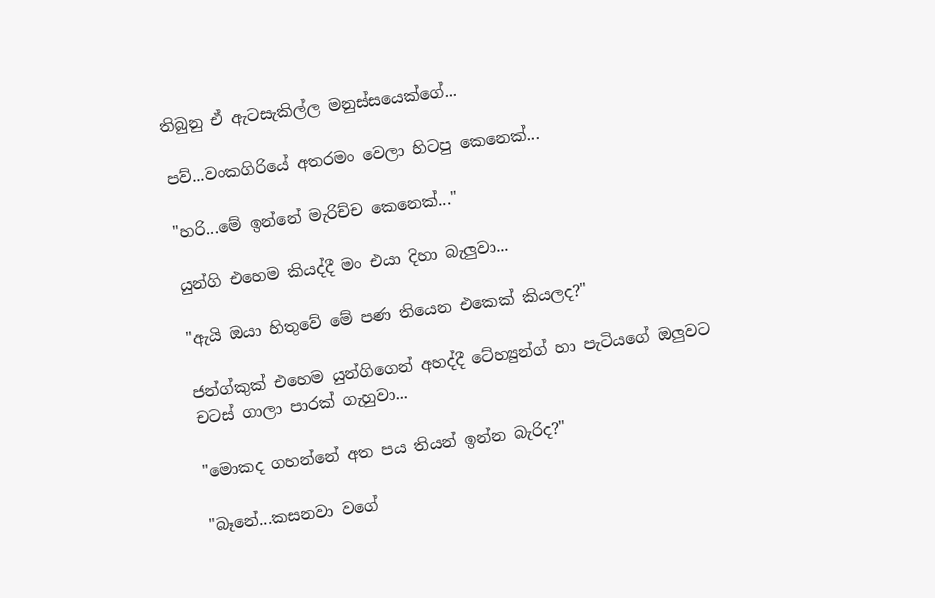තිබුනු ඒ ඇටසැකිල්ල මනුස්සයෙක්ගේ...

පව්...වංකගිරියේ අතරමං වෙලා හිටපු කෙනෙක්...

"හරි...මේ ඉන්නේ මැරිච්ච කෙනෙක්..."

යුන්ගි එහෙම කියද්දී මං එයා දිහා බැලුවා...

"ඇයි ඔයා හිතුවේ මේ පණ තියෙන එකෙක් කියලද?"

ජන්ග්කුක් එහෙම යුන්ගිගෙන් අහද්දී ටේහ්‍යුන්ග් හා පැටියගේ ඔලුවට චටස් ගාලා පාරක් ගැහුවා...

"මොකද ගහන්නේ අත පය තියන් ඉන්න බැරිද?"

"බෑනේ...කසනවා වගේ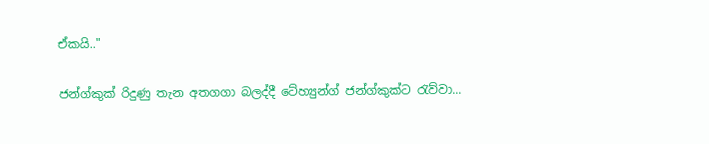ඒකයි.."

ජන්ග්කුක් රිදුණු තැන අතගගා බලද්දී ටේහ්‍යුන්ග් ජන්ග්කුක්ට රැව්වා...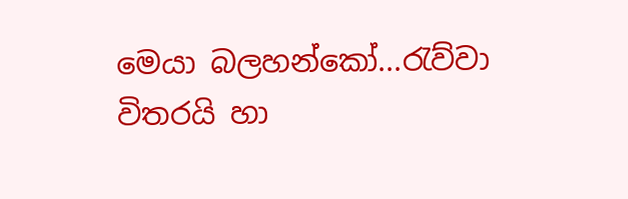මෙයා බලහන්කෝ...රැව්වා විතරයි හා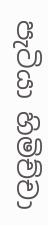පැටියා හිමිච්චා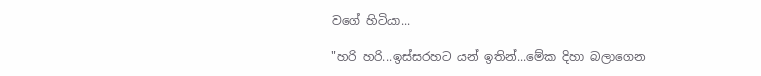වගේ හිටියා...

"හරි හරි...ඉස්සරහට යන් ඉතින්...මේක දිහා බලාගෙන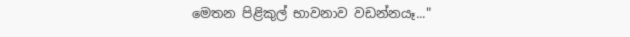මෙතන පිළිකුල් භාවනාව වඩන්නයෑ..."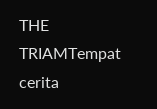THE TRIAMTempat cerita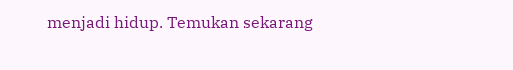menjadi hidup. Temukan sekarang